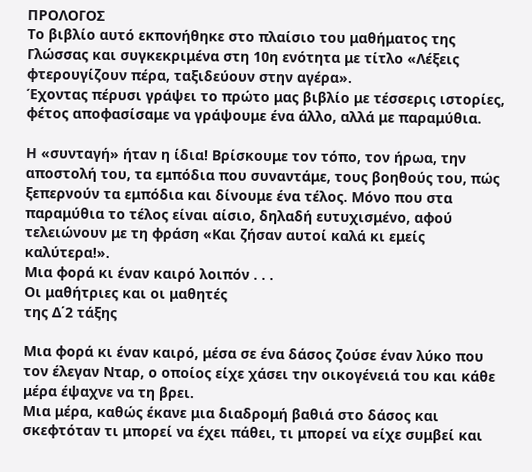ΠΡΟΛΟΓΟΣ
Το βιβλίο αυτό εκπονήθηκε στο πλαίσιο του μαθήματος της Γλώσσας και συγκεκριμένα στη 10η ενότητα με τίτλο «Λέξεις φτερουγίζουν πέρα, ταξιδεύουν στην αγέρα».
Έχοντας πέρυσι γράψει το πρώτο μας βιβλίο με τέσσερις ιστορίες, φέτος αποφασίσαμε να γράψουμε ένα άλλο, αλλά με παραμύθια.

Η «συνταγή» ήταν η ίδια! Βρίσκουμε τον τόπο, τον ήρωα, την αποστολή του, τα εμπόδια που συναντάμε, τους βοηθούς του, πώς ξεπερνούν τα εμπόδια και δίνουμε ένα τέλος. Μόνο που στα παραμύθια το τέλος είναι αίσιο, δηλαδή ευτυχισμένο, αφού τελειώνουν με τη φράση «Και ζήσαν αυτοί καλά κι εμείς καλύτερα!».
Μια φορά κι έναν καιρό λοιπόν . . .
Οι μαθήτριες και οι μαθητές
της Δ΄2 τάξης

Μια φορά κι έναν καιρό, μέσα σε ένα δάσος ζούσε έναν λύκο που τον έλεγαν Νταρ, ο οποίος είχε χάσει την οικογένειά του και κάθε μέρα έψαχνε να τη βρει.
Μια μέρα, καθώς έκανε μια διαδρομή βαθιά στο δάσος και σκεφτόταν τι μπορεί να έχει πάθει, τι μπορεί να είχε συμβεί και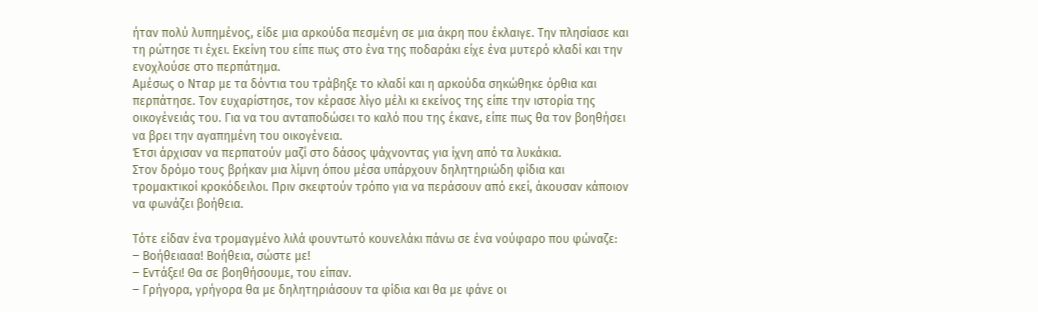ήταν πολύ λυπημένος, είδε μια αρκούδα πεσμένη σε μια άκρη που έκλαιγε. Την πλησίασε και τη ρώτησε τι έχει. Εκείνη του είπε πως στο ένα της ποδαράκι είχε ένα μυτερό κλαδί και την ενοχλούσε στο περπάτημα.
Αμέσως ο Νταρ με τα δόντια του τράβηξε το κλαδί και η αρκούδα σηκώθηκε όρθια και περπάτησε. Τον ευχαρίστησε, τον κέρασε λίγο μέλι κι εκείνος της είπε την ιστορία της οικογένειάς του. Για να του ανταποδώσει το καλό που της έκανε, είπε πως θα τον βοηθήσει να βρει την αγαπημένη του οικογένεια.
Έτσι άρχισαν να περπατούν μαζί στο δάσος ψάχνοντας για ίχνη από τα λυκάκια.
Στον δρόμο τους βρήκαν μια λίμνη όπου μέσα υπάρχουν δηλητηριώδη φίδια και τρομακτικοί κροκόδειλοι. Πριν σκεφτούν τρόπο για να περάσουν από εκεί, άκουσαν κάποιον να φωνάζει βοήθεια.

Τότε είδαν ένα τρομαγμένο λιλά φουντωτό κουνελάκι πάνω σε ένα νούφαρο που φώναζε:
‒ Βοήθειααα! Βοήθεια, σώστε με!
‒ Εντάξει! Θα σε βοηθήσουμε, του είπαν.
‒ Γρήγορα, γρήγορα θα με δηλητηριάσουν τα φίδια και θα με φάνε οι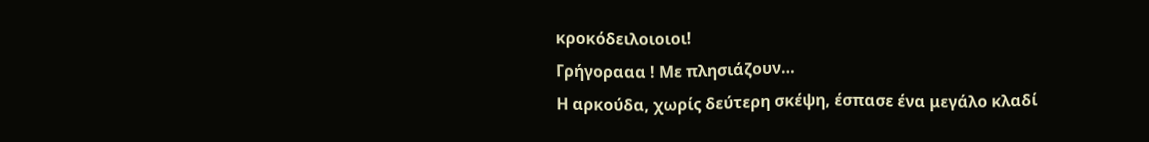κροκόδειλοιοιοι!
Γρήγορααα ! Με πλησιάζουν…
Η αρκούδα, χωρίς δεύτερη σκέψη, έσπασε ένα μεγάλο κλαδί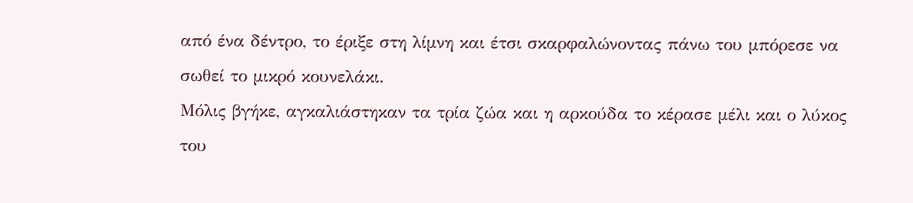από ένα δέντρο, το έριξε στη λίμνη και έτσι σκαρφαλώνοντας πάνω του μπόρεσε να σωθεί το μικρό κουνελάκι.
Μόλις βγήκε, αγκαλιάστηκαν τα τρία ζώα και η αρκούδα το κέρασε μέλι και ο λύκος του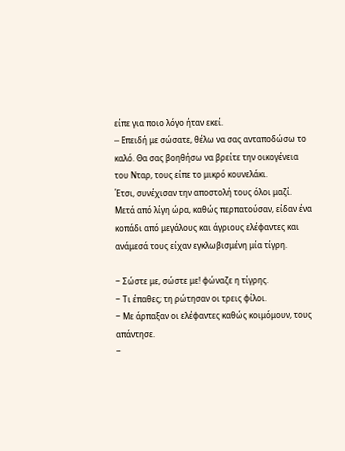είπε για ποιο λόγο ήταν εκεί.
─ Επειδή με σώσατε, θέλω να σας ανταποδώσω το καλό. Θα σας βοηθήσω να βρείτε την οικογένεια του Νταρ, τους είπε το μικρό κουνελάκι.
Έτσι, συνέχισαν την αποστολή τους όλοι μαζί.
Μετά από λίγη ώρα, καθώς περπατούσαν, είδαν ένα κοπάδι από μεγάλους και άγριους ελέφαντες και ανάμεσά τους είχαν εγκλωβισμένη μία τίγρη.

‒ Σώστε με, σώστε με! φώναζε η τίγρης.
‒ Τι έπαθες; τη ρώτησαν οι τρεις φίλοι.
‒ Με άρπαξαν οι ελέφαντες καθώς κοιμόμουν, τους απάντησε.
‒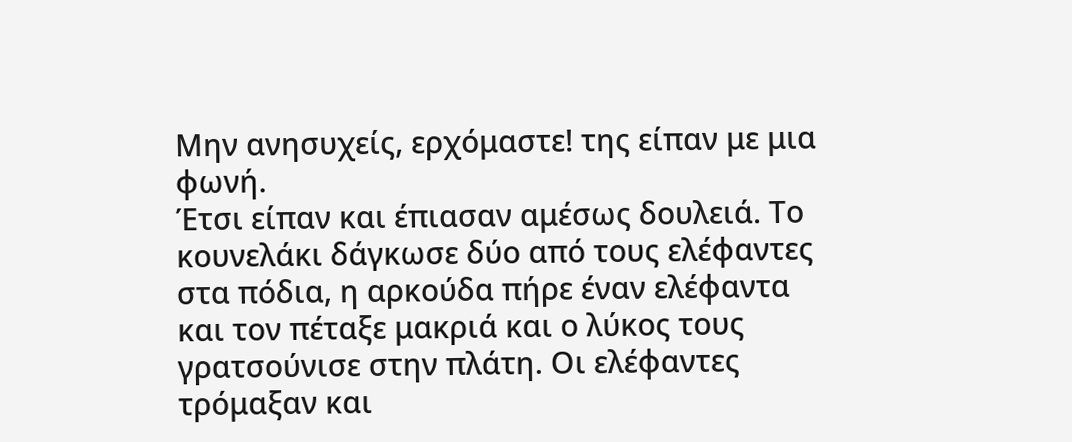Μην ανησυχείς, ερχόμαστε! της είπαν με μια φωνή.
Έτσι είπαν και έπιασαν αμέσως δουλειά. Το κουνελάκι δάγκωσε δύο από τους ελέφαντες στα πόδια, η αρκούδα πήρε έναν ελέφαντα και τον πέταξε μακριά και ο λύκος τους γρατσούνισε στην πλάτη. Οι ελέφαντες τρόμαξαν και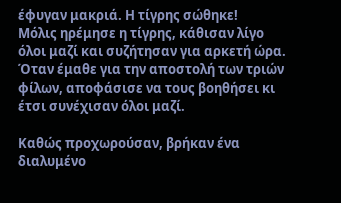έφυγαν μακριά. Η τίγρης σώθηκε!
Μόλις ηρέμησε η τίγρης, κάθισαν λίγο όλοι μαζί και συζήτησαν για αρκετή ώρα.
Όταν έμαθε για την αποστολή των τριών φίλων, αποφάσισε να τους βοηθήσει κι έτσι συνέχισαν όλοι μαζί.

Καθώς προχωρούσαν, βρήκαν ένα διαλυμένο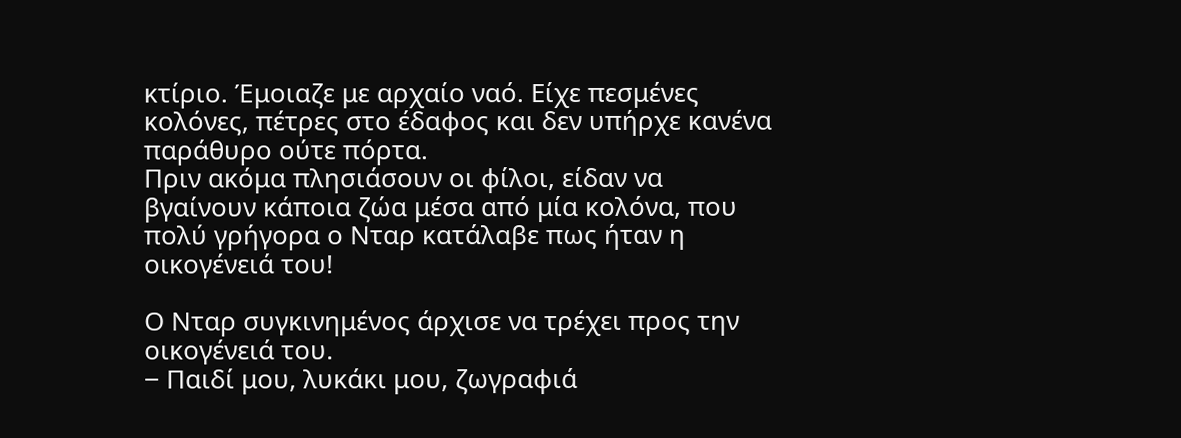κτίριο. Έμοιαζε με αρχαίο ναό. Είχε πεσμένες κολόνες, πέτρες στο έδαφος και δεν υπήρχε κανένα παράθυρο ούτε πόρτα.
Πριν ακόμα πλησιάσουν οι φίλοι, είδαν να βγαίνουν κάποια ζώα μέσα από μία κολόνα, που πολύ γρήγορα ο Νταρ κατάλαβε πως ήταν η οικογένειά του!

Ο Νταρ συγκινημένος άρχισε να τρέχει προς την οικογένειά του.
‒ Παιδί μου, λυκάκι μου, ζωγραφιά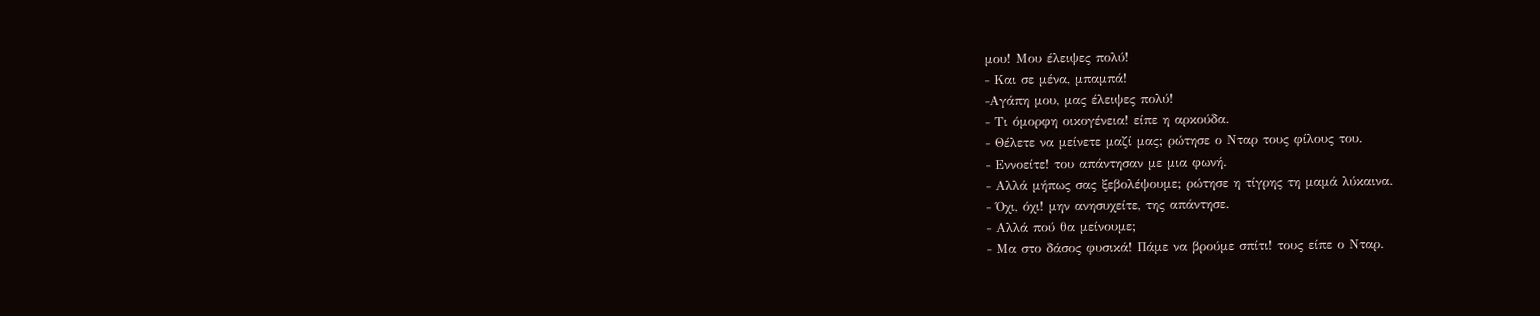μου! Μου έλειψες πολύ!
‒ Και σε μένα, μπαμπά!
‒Αγάπη μου, μας έλειψες πολύ!
‒ Τι όμορφη οικογένεια! είπε η αρκούδα.
‒ Θέλετε να μείνετε μαζί μας; ρώτησε ο Νταρ τους φίλους του.
‒ Εννοείτε! του απάντησαν με μια φωνή.
‒ Αλλά μήπως σας ξεβολέψουμε; ρώτησε η τίγρης τη μαμά λύκαινα.
‒ Όχι, όχι! μην ανησυχείτε, της απάντησε.
‒ Αλλά πού θα μείνουμε;
‒ Μα στο δάσος φυσικά! Πάμε να βρούμε σπίτι! τους είπε ο Νταρ.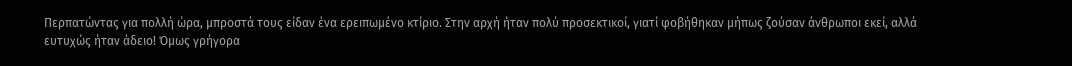Περπατώντας για πολλή ώρα, μπροστά τους είδαν ένα ερειπωμένο κτίριο. Στην αρχή ήταν πολύ προσεκτικοί, γιατί φοβήθηκαν μήπως ζούσαν άνθρωποι εκεί, αλλά ευτυχώς ήταν άδειο! Όμως γρήγορα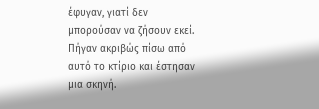έφυγαν, γιατί δεν μπορούσαν να ζήσουν εκεί. Πήγαν ακριβώς πίσω από αυτό το κτίριο και έστησαν μια σκηνή.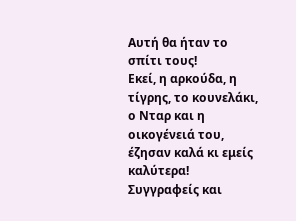Αυτή θα ήταν το σπίτι τους!
Εκεί, η αρκούδα, η τίγρης, το κουνελάκι, ο Νταρ και η οικογένειά του, έζησαν καλά κι εμείς καλύτερα!
Συγγραφείς και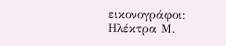εικονογράφοι:
Ηλέκτρα Μ.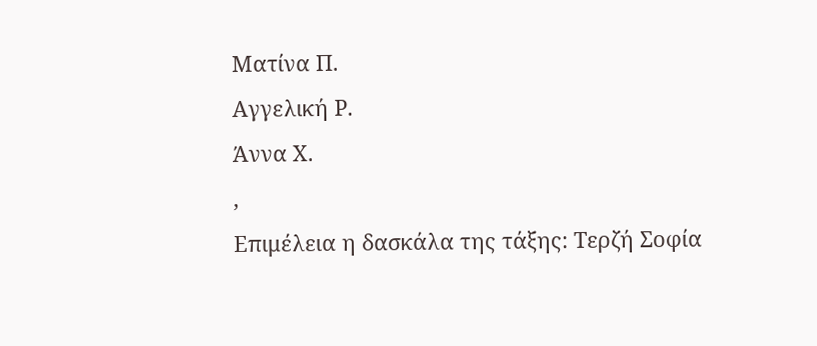Ματίνα Π.
Αγγελική Ρ.
Άννα Χ.
,
Επιμέλεια η δασκάλα της τάξης: Τερζή Σοφία